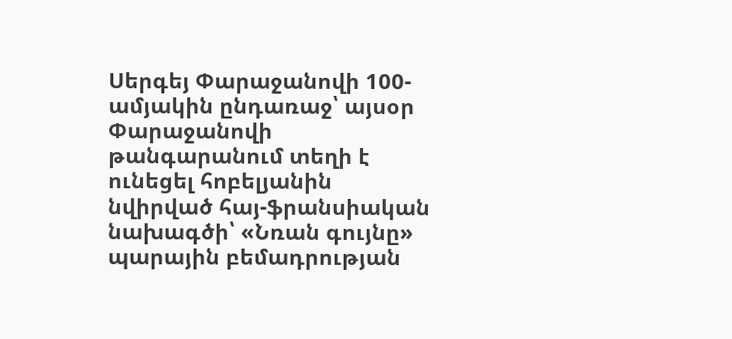Սերգեյ Փարաջանովի 100-ամյակին ընդառաջ՝ այսօր Փարաջանովի թանգարանում տեղի է ունեցել հոբելյանին նվիրված հայ-ֆրանսիական նախագծի՝ «Նռան գույնը» պարային բեմադրության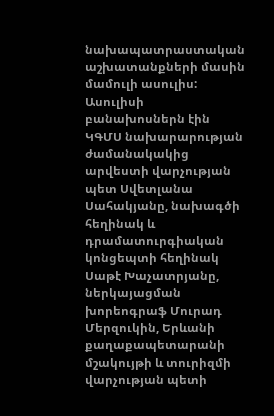նախապատրաստական աշխատանքների մասին մամուլի ասուլիս:
Ասուլիսի բանախոսներն էին ԿԳՄՍ նախարարության ժամանակակից արվեստի վարչության պետ Սվետլանա Սահակյանը, նախագծի հեղինակ և դրամատուրգիական կոնցեպտի հեղինակ Սաթէ Խաչատրյանը, ներկայացման խորեոգրաֆ Մուրադ Մերզուկին, Երևանի քաղաքապետարանի մշակույթի և տուրիզմի վարչության պետի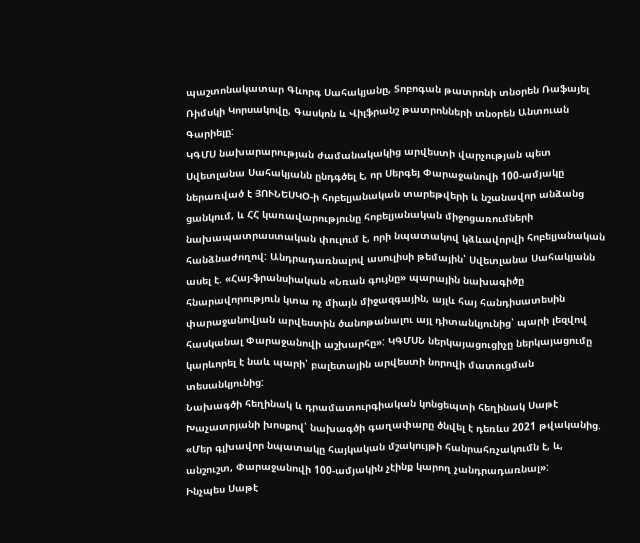պաշտոնակատար Գևորգ Սահակյանը, Տոբոգան թատրոնի տնօրեն Ռաֆայել Ռիմսկի Կորսակովը, Գասկոն և Վիլֆրանշ թատրոնների տնօրեն Անտուան Գարիելը:
ԿԳՄՍ նախարարության ժամանակակից արվեստի վարչության պետ Սվետլանա Սահակյանն ընդգծել է, որ Սերգեյ Փարաջանովի 100-ամյակը ներառված է ՅՈՒՆԵՍԿՕ-ի հոբելյանական տարեթվերի և նշանավոր անձանց ցանկում, և ՀՀ կառավարությունը հոբելյանական միջոցառումների նախապատրաստական փուլում է, որի նպատակով կձևավորվի հոբելյանական հանձնաժողով: Անդրադառնալով ասուլիսի թեմային՝ Սվետլանա Սահակյանն ասել է. «Հայ-ֆրանսիական «Նռան գույնը» պարային նախագիծը հնարավորություն կտա ոչ միայն միջազգային, այլև հայ հանդիսատեսին փարաջանովյան արվեստին ծանոթանալու այլ դիտանկյունից՝ պարի լեզվով հասկանալ Փարաջանովի աշխարհը»: ԿԳՄՍՆ ներկայացուցիչը ներկայացումը կարևորել է նաև պարի՝ բալետային արվեստի նորովի մատուցման տեսանկյունից:
Նախագծի հեղինակ և դրամատուրգիական կոնցեպտի հեղինակ Սաթէ Խաչատրյանի խոսքով՝ նախագծի գաղափարը ծնվել է դեռևս 2021 թվականից. «Մեր գլխավոր նպատակը հայկական մշակույթի հանրահռչակումն է, և, անշուշտ, Փարաջանովի 100-ամյակին չէինք կարող չանդրադառնալ»:
Ինչպես Սաթէ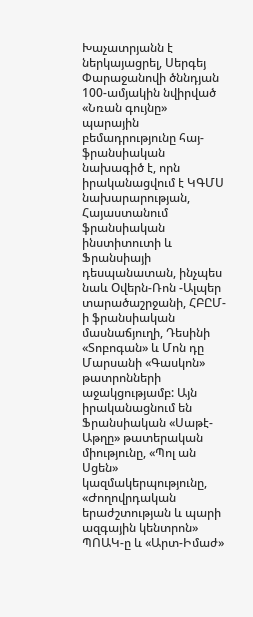Խաչատրյանն է ներկայացրել, Սերգեյ Փարաջանովի ծննդյան 100-ամյակին նվիրված «Նռան գույնը» պարային բեմադրությունը հայ-ֆրանսիական նախագիծ է, որն իրականացվում է ԿԳՄՍ նախարարության, Հայաստանում ֆրանսիական ինստիտուտի և Ֆրանսիայի դեսպանատան, ինչպես նաև Օվերն-Ռոն -Ալպեր տարածաշրջանի, ՀԲԸՄ-ի ֆրանսիական մասնաճյուղի, Դեսինի «Տոբոգան» և Մոն դը Մարսանի «Գասկոն» թատրոնների աջակցությամբ: Այն իրականացնում են Ֆրանսիական «Սաթէ-Աթղը» թատերական միությունը, «Պոլ ան Սցեն» կազմակերպությունը, «Ժողովրդական երաժշտության և պարի ազգային կենտրոն» ՊՈԱԿ-ը և «Արտ-Իմաժ»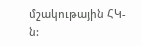մշակութային ՀԿ-ն: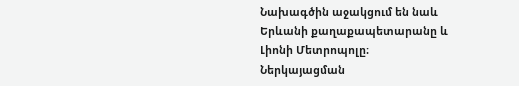Նախագծին աջակցում են նաև Երևանի քաղաքապետարանը և Լիոնի Մետրոպոլը։
Ներկայացման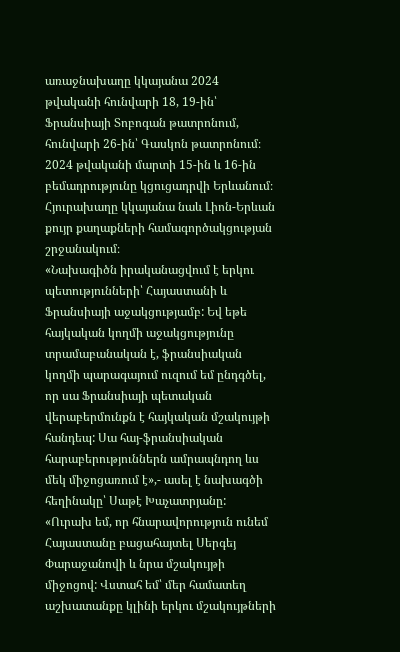առաջնախաղը կկայանա 2024 թվականի հունվարի 18, 19-ին՝ Ֆրանսիայի Տոբոգան թատրոնում, հունվարի 26-ին՝ Գասկոն թատրոնում։ 2024 թվականի մարտի 15-ին և 16-ին բեմադրությունը կցուցադրվի Երևանում։ Հյուրախաղը կկայանա նաև Լիոն-Երևան քույր քաղաքների համագործակցության շրջանակում։
«Նախագիծն իրականացվում է երկու պետությունների՝ Հայաստանի և Ֆրանսիայի աջակցությամբ: Եվ եթե հայկական կողմի աջակցությունը տրամաբանական է, ֆրանսիական կողմի պարագայում ուզում եմ ընդգծել, որ սա Ֆրանսիայի պետական վերաբերմունքն է հայկական մշակույթի հանդեպ: Սա հայ-ֆրանսիական հարաբերություններն ամրապնդող ևս մեկ միջոցառում է»,- ասել է նախագծի հեղինակը՝ Սաթէ Խաչատրյանը:
«Ուրախ եմ, որ հնարավորություն ունեմ Հայաստանը բացահայտել Սերգեյ Փարաջանովի և նրա մշակույթի միջոցով: Վստահ եմ՝ մեր համատեղ աշխատանքը կլինի երկու մշակույթների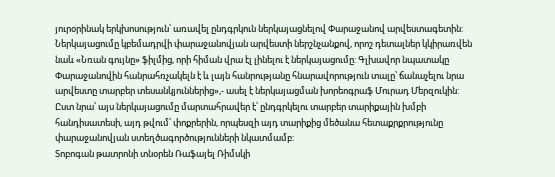յուրօրինակ երկխոսություն՝ առավել ընդգրկուն ներկայացնելով Փարաջանով արվեստագետին: Ներկայացումը կբեմադրվի փարաջանովյան արվեստի ներշնչանքով, որոշ դետալներ կկիրառվեն նաև «Նռան գույնը» ֆիլմից, որի հիման վրա էլ լինելու է ներկայացումը: Գլխավոր նպատակը Փարաջանովին հանրահռչակելն է և լայն հանրությանը հնարավորություն տալը՝ ճանաչելու նրա արվեստը տարբեր տեսանկյուններից»,- ասել է ներկայացման խորեոգրաֆ Մուրադ Մերզուկին: Ըստ նրա՝ այս ներկայացումը մարտահրավեր է՝ ընդգրկելու տարբեր տարիքային խմբի հանդիսատեսի, այդ թվում՝ փոքրերին, որպեսզի այդ տարիքից մեծանա հետաքրքրությունը փարաջանովյան ստեղծագործությունների նկատմամբ:
Տոբոգան թատրոնի տնօրեն Ռաֆայել Ռիմսկի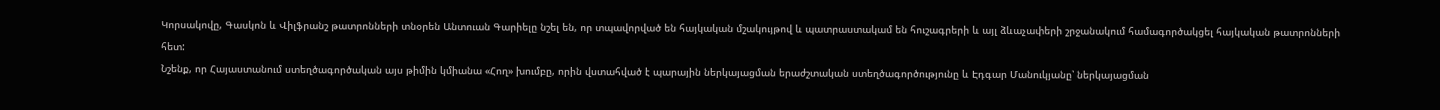Կորսակովը, Գասկոն և Վիլֆրանշ թատրոնների տնօրեն Անտուան Գարիելը նշել են, որ տպավորված են հայկական մշակույթով և պատրաստակամ են հուշագրերի և այլ ձևաչափերի շրջանակում համագործակցել հայկական թատրոնների հետ:
Նշենք, որ Հայաստանում ստեղծագործական այս թիմին կմիանա «Հող» խումբը, որին վստահված է պարային ներկայացման երաժշտական ստեղծագործությունը և Էդգար Մանուկյանը՝ ներկայացման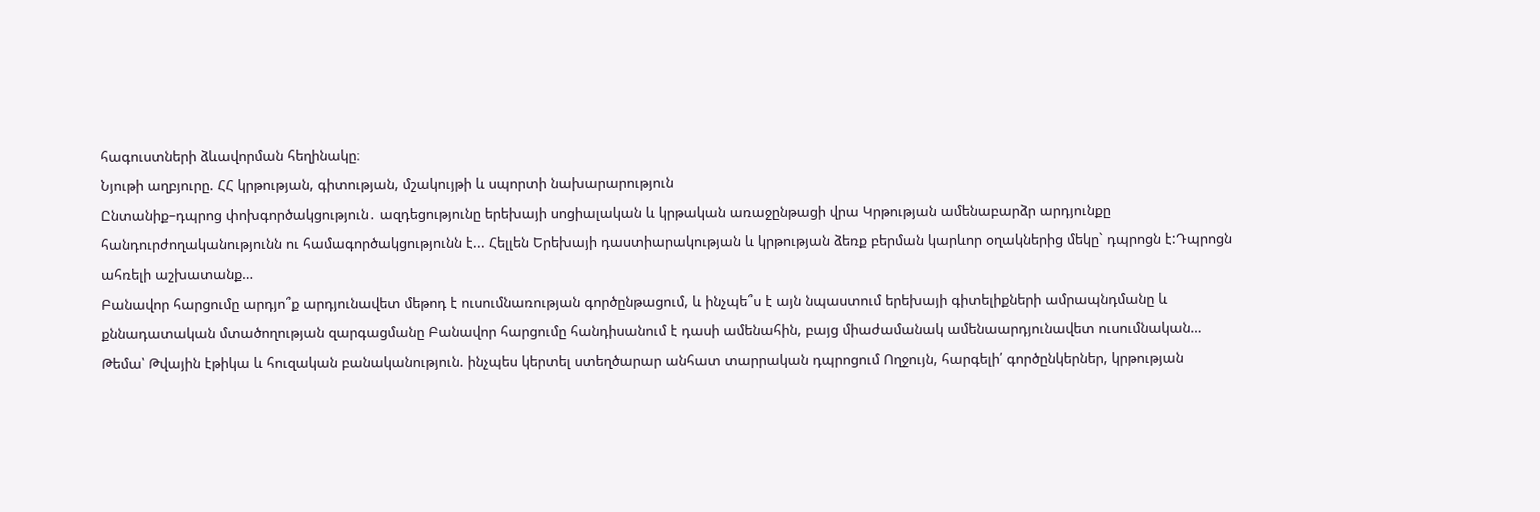հագուստների ձևավորման հեղինակը։
Նյութի աղբյուրը. ՀՀ կրթության, գիտության, մշակույթի և սպորտի նախարարություն
Ընտանիք–դպրոց փոխգործակցություն․ ազդեցությունը երեխայի սոցիալական և կրթական առաջընթացի վրա Կրթության ամենաբարձր արդյունքը հանդուրժողականությունն ու համագործակցությունն է... Հելլեն Երեխայի դաստիարակության և կրթության ձեռք բերման կարևոր օղակներից մեկը` դպրոցն է:Դպրոցն ահռելի աշխատանք…
Բանավոր հարցումը արդյո՞ք արդյունավետ մեթոդ է ուսումնառության գործընթացում, և ինչպե՞ս է այն նպաստում երեխայի գիտելիքների ամրապնդմանը և քննադատական մտածողության զարգացմանը Բանավոր հարցումը հանդիսանում է դասի ամենահին, բայց միաժամանակ ամենաարդյունավետ ուսումնական…
Թեմա՝ Թվային էթիկա և հուզական բանականություն. ինչպես կերտել ստեղծարար անհատ տարրական դպրոցում Ողջույն, հարգելի՛ գործընկերներ, կրթության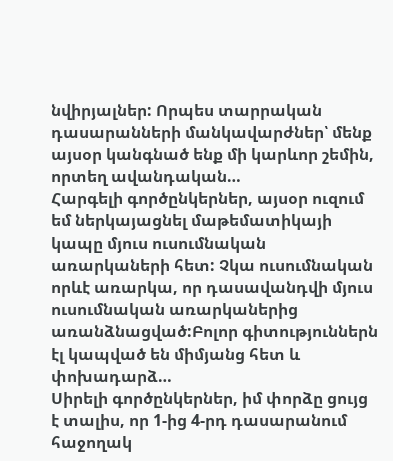նվիրյալներ: Որպես տարրական դասարանների մանկավարժներ՝ մենք այսօր կանգնած ենք մի կարևոր շեմին, որտեղ ավանդական…
Հարգելի գործընկերներ, այսօր ուզում եմ ներկայացնել մաթեմատիկայի կապը մյուս ուսումնական առարկաների հետ: Չկա ուսումնական որևէ առարկա, որ դասավանդվի մյուս ուսումնական առարկաներից առանձնացված:Բոլոր գիտություններն էլ կապված են միմյանց հետ և փոխադարձ…
Սիրելի գործընկերներ, իմ փորձը ցույց է տալիս, որ 1-ից 4-րդ դասարանում հաջողակ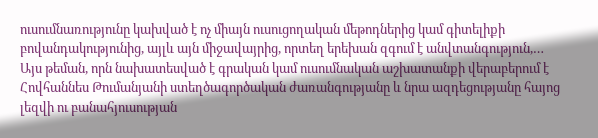ուսումնառությունը կախված է ոչ միայն ուսուցողական մեթոդներից կամ գիտելիքի բովանդակությունից, այլև այն միջավայրից, որտեղ երեխան զգում է անվտանգություն,…
Այս թեման, որն նախատեսված է գրական կամ ուսումնական աշխատանքի վերաբերում է Հովհաննես Թումանյանի ստեղծագործական ժառանգությանը և նրա ազդեցությանը հայոց լեզվի ու բանահյուսության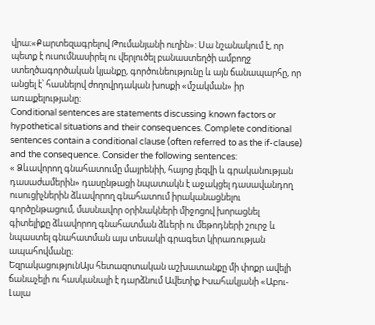վրա։«Քարտեզագրելով Թումանյանի ուղին»: Սա նշանակում է, որ պետք է ուսումնասիրել ու վերլուծել բանաստեղծի ամբողջ ստեղծագործական կյանքը, գործունեությունը և այն ճանապարհը, որ անցել է՝ հասնելով ժողովրդական խոսքի «մշակման» իր առաքելությանը։
Conditional sentences are statements discussing known factors or hypothetical situations and their consequences. Complete conditional sentences contain a conditional clause (often referred to as the if-clause) and the consequence. Consider the following sentences:
« Ձևավորող գնահատումը մայրենիի, հայոց լեզվի և գրականության դասաժամերին» դասընթացի նպատակն է աջակցել դասավանդող ուսուցիչներին ձևավորող գնահատում իրականացնելու գործընթացում, մասնավոր օրինակների միջոցով խորացնել գիտելիքը ձևավորող գնահատման ձևերի ու մեթոդների շուրջ և նպաստել գնահատման այս տեսակի գրագետ կիրառության ապահովմանը։
ԵզրակացությունԱյս հետազոտական աշխատանքը մի փոքր ավելի ճանաչելի ու հասկանալի է դարձնում Ավետիք Իսահակյանի «Աբու-Լալա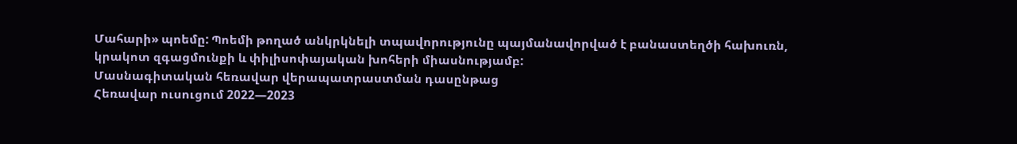Մահարի» պոեմը: Պոեմի թողած անկրկնելի տպավորությունը պայմանավորված է բանաստեղծի հախուռն, կրակոտ զգացմունքի և փիլիսոփայական խոհերի միասնությամբ:
Մասնագիտական հեռավար վերապատրաստման դասընթաց
Հեռավար ուսուցում 2022—2023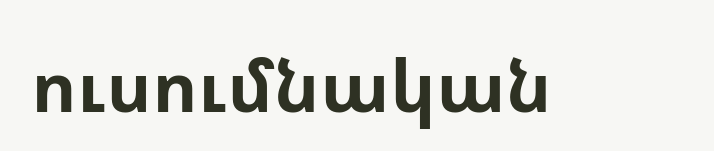ուսումնական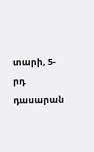տարի, 5-րդ դասարան